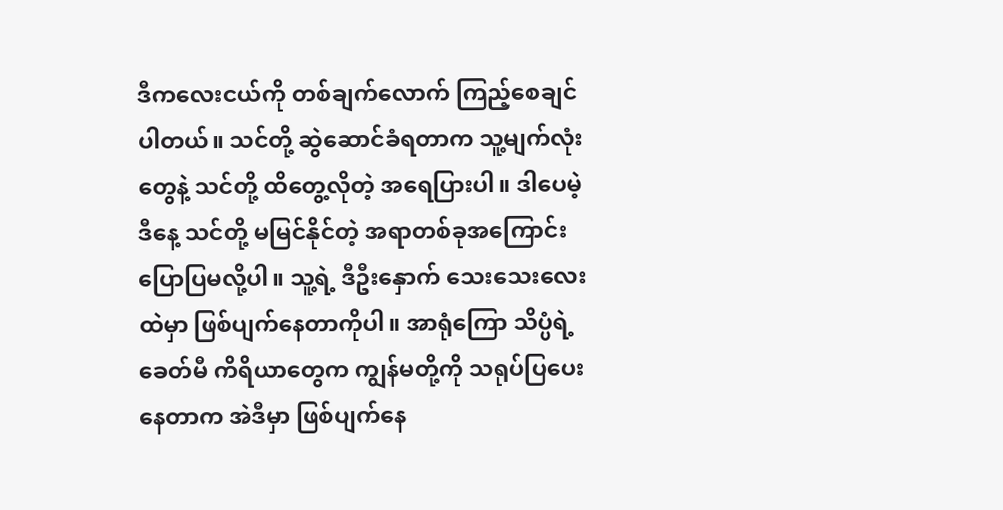ဒီကလေးငယ်ကို တစ်ချက်လောက် ကြည့်စေချင်ပါတယ်။ သင်တို့ ဆွဲဆောင်ခံရတာက သူ့မျက်လုံးတွေနဲ့ သင်တို့ ထိတွေ့လိုတဲ့ အရေပြားပါ။ ဒါပေမဲ့ ဒီနေ့ သင်တို့ မမြင်နိုင်တဲ့ အရာတစ်ခုအကြောင်း ပြောပြမလို့ပါ။ သူ့ရဲ့ ဒီဦးနှောက် သေးသေးလေးထဲမှာ ဖြစ်ပျက်နေတာကိုပါ။ အာရုံကြော သိပ္ပံရဲ့ ခေတ်မီ ကိရိယာတွေက ကျွန်မတို့ကို သရုပ်ပြပေးနေတာက အဲဒီမှာ ဖြစ်ပျက်နေ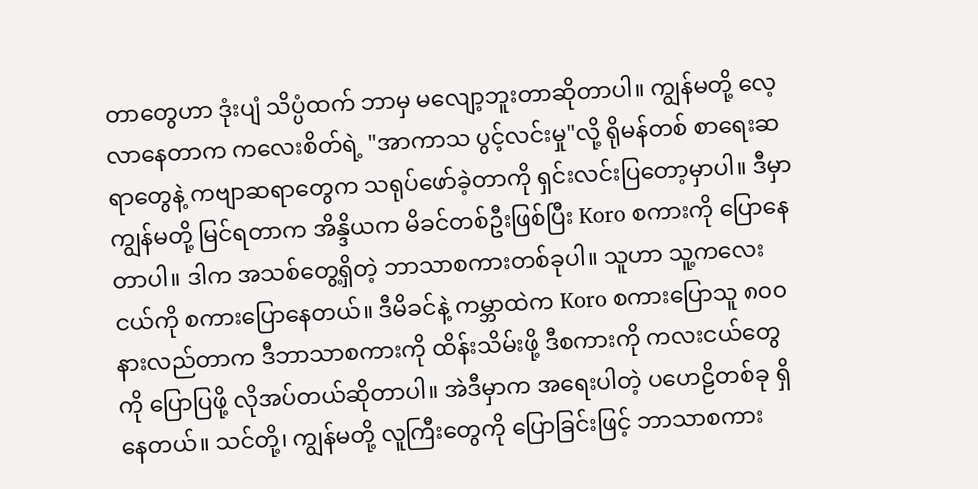တာတွေဟာ ဒုံးပျံ သိပ္ပံထက် ဘာမှ မလျော့ဘူးတာဆိုတာပါ။ ကျွန်မတို့ လေ့လာနေတာက ကလေးစိတ်ရဲ့ "အာကာသ ပွင့်လင်းမှု"လို့ ရိုမန်တစ် စာရေးဆရာတွေနဲ့ ကဗျာဆရာတွေက သရုပ်ဖော်ခဲ့တာကို ရှင်းလင်းပြတော့မှာပါ။ ဒီမှာ ကျွန်မတို့ မြင်ရတာက အိန္ဒိယက မိခင်တစ်ဦးဖြစ်ပြီး Koro စကားကို ပြောနေတာပါ။ ဒါက အသစ်တွေ့ရှိတဲ့ ဘာသာစကားတစ်ခုပါ။ သူဟာ သူ့ကလေးငယ်ကို စကားပြောနေတယ်။ ဒီမိခင်နဲ့ ကမ္ဘာထဲက Koro စကားပြောသူ ၈၀၀ နားလည်တာက ဒီဘာသာစကားကို ထိန်းသိမ်းဖို့ ဒီစကားကို ကလးငယ်တွေကို ပြောပြဖို့ လိုအပ်တယ်ဆိုတာပါ။ အဲဒီမှာက အရေးပါတဲ့ ပဟေဠိတစ်ခု ရှိနေတယ်။ သင်တို့၊ ကျွန်မတို့ လူကြီးတွေကို ပြောခြင်းဖြင့် ဘာသာစကား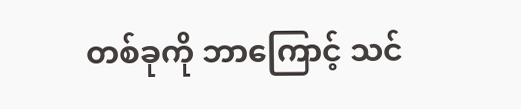တစ်ခုကို ဘာကြောင့် သင်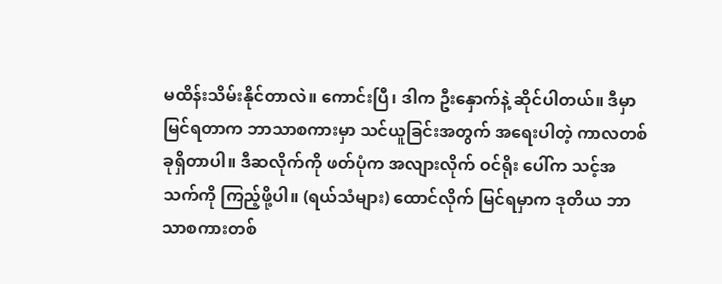မထိန်းသိမ်းနိုင်တာလဲ။ ကောင်းပြီ၊ ဒါက ဦးနှောက်နဲ့ ဆိုင်ပါတယ်။ ဒီမှာ မြင်ရတာက ဘာသာစကားမှာ သင်ယူခြင်းအတွက် အရေးပါတဲ့ ကာလတစ်ခုရှိတာပါ။ ဒီဆလိုက်ကို ဖတ်ပုံက အလျားလိုက် ဝင်ရိုး ပေါ်က သင့်အသက်ကို ကြည့်ဖို့ပါ။ (ရယ်သံများ) ထောင်လိုက် မြင်ရမှာက ဒုတိယ ဘာသာစကားတစ်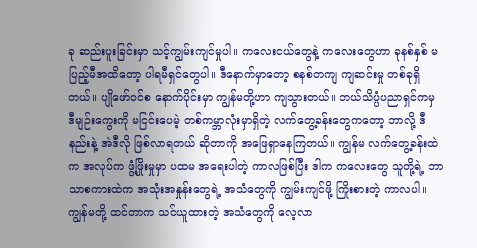ခု ဆည်းပူးခြင်းမှာ သင့်ကျွမ်းကျင်မှုပါ။ ကလေးငယ်တွေနဲ့ ကလေးတွေဟာ ခုနစ်နှစ် မပြည့်မီအထိတော့ ပါရမီရှင်တွေပါ။ ဒီနောက်မှာတော့ စနစ်တကျ ကျဆင်းမှု တစ်ခုရှိတယ်။ ပျိုဖော်ဝင်စ နောက်ပိုင်းမှာ ကျွန်မတို့ဟာ ကျသွားတယ်။ ဘယ်သိပ္ပံပညာရှင်ကမှ ဒီမျဉ်းကွေးကို မငြင်းပေမဲ့ တစ်ကမ္ဘာလုံးမှာရှိတဲ့ လက်တွေ့ခန်းတွေကတော့ ဘာလို့ ဒီနည်းနဲ့ အဲဒီလို ဖြစ်လာရတယ် ဆိုတာကို အဖြေရှာနေကြတယ်။ ကျွန်မ လက်တွေ့ခန်းထဲက အလုပ်က ဖွံ့ဖြိုးမှုမှာ ပထမ အရေးပါတဲ့ ကာလဖြစ်ပြီး ဒါက ကလေးတွေ သူတို့ရဲ့ ဘာသာစကားထဲက အသုံးအနှုန်းတွေရဲ့ အသံတွေကို ကျွမ်းကျင်ဖို့ ကြိုးစားတဲ့ ကာလပါ။ ကျွန်မတို့ ထင်တာက သင်ယူထားတဲ့ အသံတွေကို လေ့လာ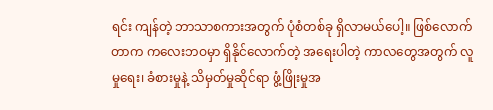ရင်း ကျန်တဲ့ ဘာသာစကားအတွက် ပုံစံတစ်ခု ရှိလာမယ်ပေါ့။ ဖြစ်လောက်တာက ကလေးဘဝမှာ ရှိနိုင်လောက်တဲ့ အရေးပါတဲ့ ကာလတွေအတွက် လူမှုရေး၊ ခံစားမှုနဲ့ သိမှတ်မှုဆိုင်ရာ ဖွံ့ဖြိုးမှုအ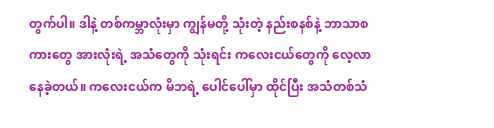တွက်ပါ။ ဒါနဲ့ တစ်ကမ္ဘာလုံးမှာ ကျွန်မတို့ သုံးတဲ့ နည်းစနစ်နဲ့ ဘာသာစကားတွေ အားလုံးရဲ့ အသံတွေကို သုံးရင်း ကလေးငယ်တွေကို လေ့လာနေခဲ့တယ်။ ကလေးငယ်က မိဘရဲ့ ပေါင်ပေါ်မှာ ထိုင်ပြီး အသံတစ်သံ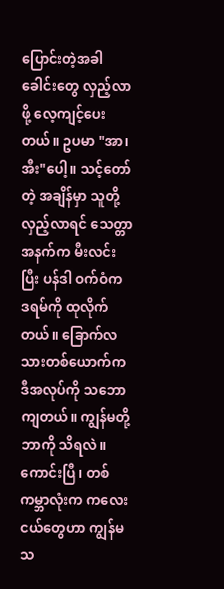ပြောင်းတဲ့အခါ ခေါင်းတွေ လှည့်လာဖို့ လေ့ကျင့်ပေးတယ်။ ဥပမာ "အာ၊ အီး"ပေါ့။ သင့်တော်တဲ့ အချိန်မှာ သူတို့ လှည့်လာရင် သေတ္တာ အနက်က မီးလင်းပြီး ပန်ဒါ ဝက်ဝံက ဒရမ်ကို ထုလိုက်တယ်။ ခြောက်လသားတစ်ယောက်က ဒီအလုပ်ကို သဘောကျတယ်။ ကျွန်မတို့ ဘာကို သိရလဲ။ ကောင်းပြီ၊ တစ်ကမ္ဘာလုံးက ကလေးငယ်တွေဟာ ကျွန်မ သ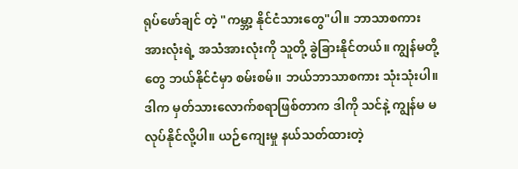ရုပ်ဖော်ချင် တဲ့ "ကမ္ဘာ့ နိုင်ငံသားတွေ"ပါ။ ဘာသာစကား အားလုံးရဲ့ အသံအားလုံးကို သူတို့ ခွဲခြားနိုင်တယ်။ ကျွန်မတို့တွေ ဘယ်နိုင်ငံမှာ စမ်းစမ်၊၊ ဘယ်ဘာသာစကား သုံးသုံးပါ။ ဒါက မှတ်သားလောက်စရာဖြစ်တာက ဒါကို သင်နဲ့ ကျွန်မ မလုပ်နိုင်လို့ပါ။ ယဉ်ကျေးမှု နယ်သတ်ထားတဲ့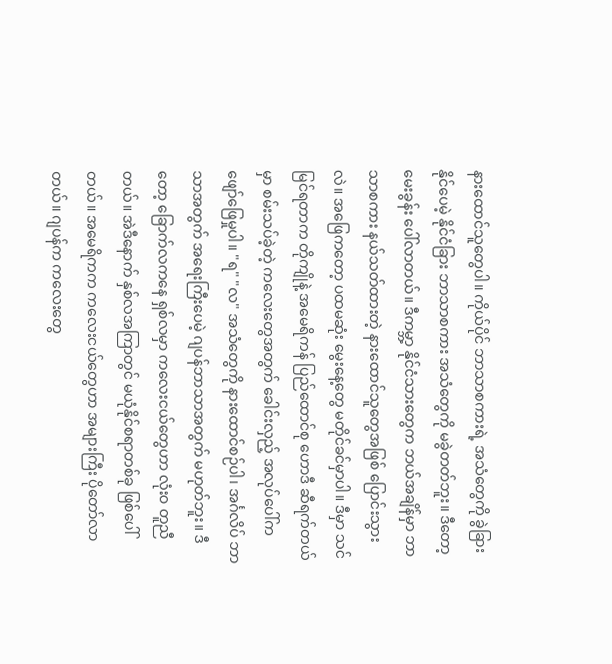နားထောင်သူတွေပါ။ ကိုယ်ပိုင် ဘာသာစကားရဲ့ အသံတွေကို ခွဲခြားနိုင်ပေမဲ့ နိုင်ငံခြား ဘာသာစကား အသံတွေကို မခွဲတတ်ဘူး။ ဒီတော့ မေးခွန်း ပေါ်လာတယ်။ ဒီကမ္ဘာ့ နိုင်ငံသားတွေက ဘယ်အချိန်မှာ ဘာသာစကား နယ်သတ်ထားတဲ့ နားထောင်သူတွေအဖြစ် ပြောင်းသွားလဲ။ အဖြေကတော့ ပထမဆုံး မွေးနေ့တွေ မတိုင်ခင်မှာပါ။ ဒီမှာ သင်မြင်ရတာက တိုကျိုနဲ့ အမေရိကန် ပြည်ထောင်စု ဟောဒီ ဆီရက်တယ်မှာ စမ်းသပ်ခဲ့တဲ့ ကလေးတွေအတွက် ခေါင်းလှည့် အလုပ်ပေါ်က ဖျော်ဖြေမှုပါ။ "ရ" "လ" အသံတွေကို နားထောင်စဉ်ပါ၊ အင်္ဂလိပ် ဘာသာအတွက် အရေးကြီးပေမဲ့ ဂျပန်ဘာသာအတွက် မဟုတ်ဘူး။ ဒီတော့ ခြောက်လကနေ ရှစ်လမှာ ကလေးငယ်တွေဟာ လုံးဝ တူညီတယ်။ အဲဒီနောက် နှစ်လအကြာတွင် မယုံနိုင်စရာတစ်ခု ဖြစ်ပေါ်တယ်။ အမေရိကက ကလေးငယ်တွေဟာ အများကြီး ပိုတော်လာတယ်။ ဂျပန်က ကလေးတွေ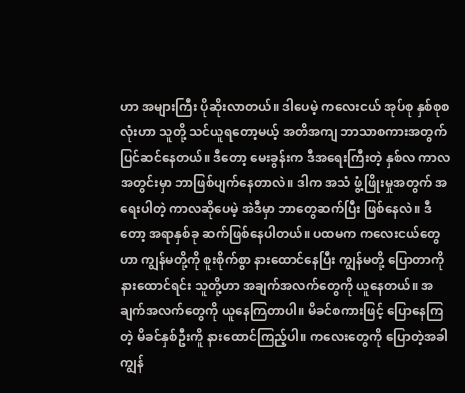ဟာ အများကြီး ပိုဆိုးလာတယ်။ ဒါပေမဲ့ ကလေးငယ် အုပ်စု နှစ်စုစလုံးဟာ သူတို့ သင်ယူရတော့မယ့် အတိအကျ ဘာသာစကားအတွက် ပြင်ဆင်နေတယ်။ ဒီတော့ မေးခွန်းက ဒီအရေးကြီးတဲ့ နှစ်လ ကာလ အတွင်းမှာ ဘာဖြစ်ပျက်နေတာလဲ။ ဒါက အသံ ဖွံ့ဖြိုးမှုအတွက် အရေးပါတဲ့ ကာလဆိုပေမဲ့ အဲဒီမှာ ဘာတွေဆက်ပြီး ဖြစ်နေလဲ။ ဒီတော့ အရာနှစ်ခု ဆက်ဖြစ်နေပါတယ်။ ပထမက ကလေးငယ်တွေဟာ ကျွန်မတို့ကို စူးစိုက်စွာ နားထောင်နေပြီး ကျွန်မတို့ ပြောတာကို နားထောင်ရင်း သူတို့ဟာ အချက်အလက်တွေကို ယူနေတယ်။ အချက်အလက်တွေကို ယူနေကြတာပါ။ မိခင်စကားဖြင့် ပြောနေကြတဲ့ မိခင်နှစ်ဦးကိူ နားထောင်ကြည့်ပါ။ ကလေးတွေကို ပြောတဲ့အခါ ကျွန်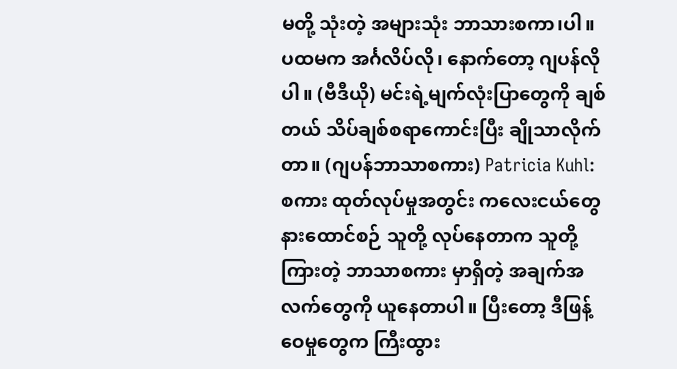မတို့ သုံးတဲ့ အများသုံး ဘာသားစကာ၊ပါ။ ပထမက အင်္ဂလိပ်လို၊ နောက်တော့ ဂျပန်လိုပါ။ (ဗီဒီယို) မင်းရဲ့မျက်လုံးပြာတွေကို ချစ်တယ် သိပ်ချစ်စရာကောင်းပြီး ချိုသာလိုက်တာ။ (ဂျပန်ဘာသာစကား) Patricia Kuhl: စကား ထုတ်လုပ်မှုအတွင်း ကလေးငယ်တွေ နားထောင်စဉ် သူတို့ လုပ်နေတာက သူတို့ကြားတဲ့ ဘာသာစကား မှာရှိတဲ့ အချက်အလက်တွေကို ယူနေတာပါ။ ပြီးတော့ ဒီဖြန့်ဝေမှုတွေက ကြီးထွား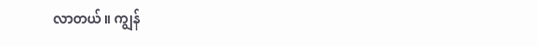လာတယ်။ ကျွန်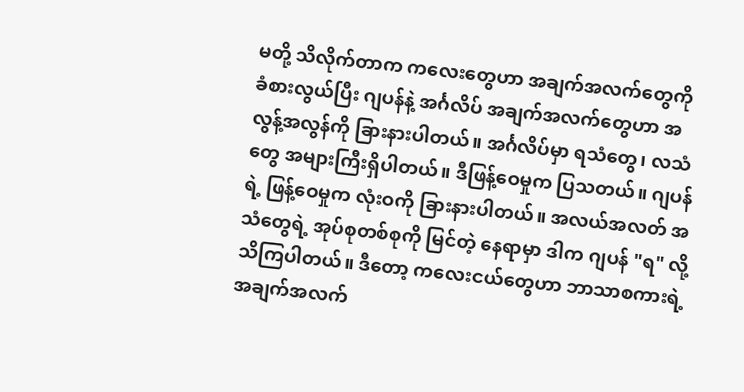မတို့ သိလိုက်တာက ကလေးတွေဟာ အချက်အလက်တွေကို ခံစားလွယ်ပြီး ဂျပန်နဲ့ အင်္ဂလိပ် အချက်အလက်တွေဟာ အလွန့်အလွန်ကို ခြားနားပါတယ်။ အင်္ဂလိပ်မှာ ရသံတွေ၊ လသံတွေ အများကြီးရှိပါတယ်။ ဒီဖြန့်ဝေမှုက ပြသတယ်။ ဂျပန်ရဲ့ ဖြန့်ဝေမှုက လုံးဝကို ခြားနားပါတယ်။ အလယ်အလတ် အသံတွေရဲ့ အုပ်စုတစ်စုကို မြင်တဲ့ နေရာမှာ ဒါက ဂျပန် "ရ" လို့ သိကြပါတယ်။ ဒီတော့ ကလေးငယ်တွေဟာ ဘာသာစကားရဲ့ အချက်အလက်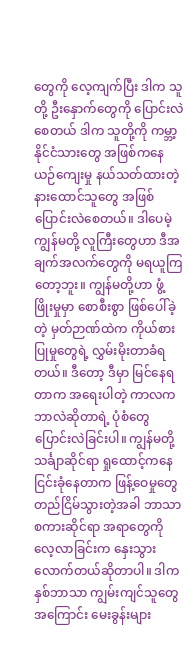တွေကို လေ့ကျက်ပြီး ဒါက သူတို့ ဦးနှောက်တွေကို ပြောင်းလဲစေတယ် ဒါက သူတို့ကို ကမ္ဘာ့ နိုင်ငံသားတွေ အဖြစ်ကနေ ယဉ်ကျေးမှု နယ်သတ်ထားတဲ့ နားထောင်သူတွေ အဖြစ် ပြောင်းလဲစေတယ်။ ဒါပေမဲ့ ကျွန်မတို့ လူကြီးတွေဟာ ဒီအချက်အလက်တွေကို မရယူကြတော့ဘူး။ ကျွန်မတို့ဟာ ဖွံ့ဖြိုးမှုမှာ စောစီးစွာ ဖြစ်ပေါ်ခဲ့တဲ့ မှတ်ဉာဏ်ထဲက ကိုယ်စား ပြုမှုတွေရဲ့ လွှမ်းမိုးတာခံရတယ်။ ဒီတော့ ဒီမှာ မြင်နေရတာက အရေးပါတဲ့ ကာလက ဘာလဲဆိုတာရဲ့ ပုံစံတွေ ပြောင်းလဲခြင်းပါ။ ကျွန်မတို့ သင်္ချာဆိုင်ရာ ရှုထောင့်ကနေ ငြင်းခုံနေတာက ဖြန့်ဝေမှုတွေ တည်ငြိမ်သွားတဲ့အခါ ဘာသာစကားဆိုင်ရာ အရာတွေကို လေ့လာခြင်းက နှေးသွားလောက်တယ်ဆိုတာပါ။ ဒါက နှစ်ဘာသာ ကျွမ်းကျင်သူတွေအကြောင်း မေးခွန်းများ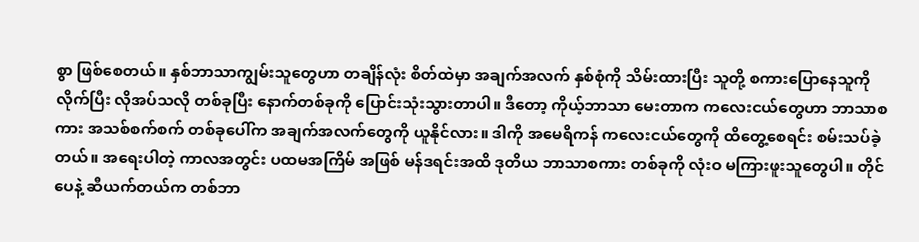စွာ ဖြစ်စေတယ်။ နှစ်ဘာသာကျွမ်းသူတွေဟာ တချိန်လုံး စိတ်ထဲမှာ အချက်အလက် နှစ်စုံကို သိမ်းထားပြီး သူတို့ စကားပြောနေသူကို လိုက်ပြီး လိုအပ်သလို တစ်ခုပြီး နောက်တစ်ခုကို ပြောင်းသုံးသွားတာပါ။ ဒီတော့ ကိုယ့်ဘာသာ မေးတာက ကလေးငယ်တွေဟာ ဘာသာစကား အသစ်စက်စက် တစ်ခုပေါ်က အချက်အလက်တွေကို ယူနိုင်လား။ ဒါကို အမေရိကန် ကလေးငယ်တွေကို ထိတွေ့စေရင်း စမ်းသပ်ခဲ့တယ်။ အရေးပါတဲ့ ကာလအတွင်း ပထမအကြိမ် အဖြစ် မန်ဒရင်းအထိ ဒုတိယ ဘာသာစကား တစ်ခုကို လုံးဝ မကြားဖူးသူတွေပါ။ တိုင်ပေနဲ့ ဆီယက်တယ်က တစ်ဘာ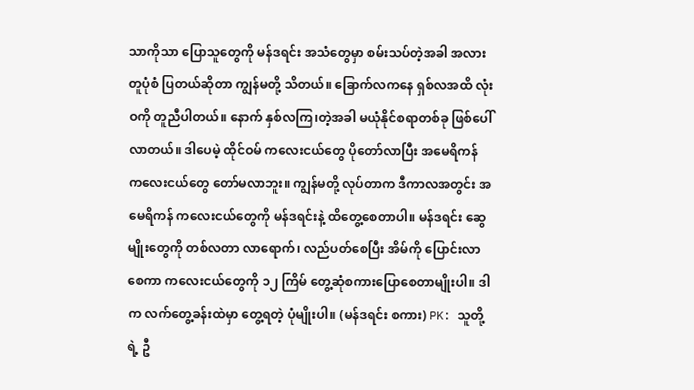သာကိုသာ ပြောသူတွေကို မန်ဒရင်း အသံတွေမှာ စမ်းသပ်တဲ့အခါ အလားတူပုံစံ ပြတယ်ဆိုတာ ကျွန်မတို့ သိတယ်။ ခြောက်လကနေ ရှစ်လအထိ လုံးဝကို တူညီပါတယ်။ နောက် နှစ်လကြ၊တဲ့အခါ မယုံနိုင်စရာတစ်ခု ဖြစ်ပေါ်လာတယ်။ ဒါပေမဲ့ ထိုင်ဝမ် ကလေးငယ်တွေ ပိုတော်လာပြီး အမေရိကန် ကလေးငယ်တွေ တော်မလာဘူး။ ကျွန်မတို့ လုပ်တာက ဒီကာလအတွင်း အမေရိကန် ကလေးငယ်တွေကို မန်ဒရင်းနဲ့ ထိတွေ့စေတာပါ။ မန်ဒရင်း ဆွေမျိုးတွေကို တစ်လတာ လာရောက်၊ လည်ပတ်စေပြီး အိမ်ကို ပြောင်းလာစေကာ ကလေးငယ်တွေကို ၁၂ ကြိမ် တွေ့ဆုံစကားပြောစေတာမျိုးပါ။ ဒါက လက်တွေ့ခန်းထဲမှာ တွေ့ရတဲ့ ပုံမျိုးပါ။ (မန်ဒရင်း စကား) PK: သူတို့ရဲ့ ဦ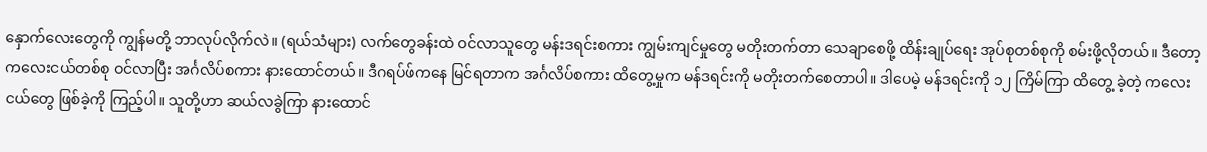နှောက်လေးတွေကို ကျွန်မတို့ ဘာလုပ်လိုက်လဲ။ (ရယ်သံများ) လက်တွေခန်းထဲ ဝင်လာသူတွေ မန်းဒရင်းစကား ကျွမ်းကျင်မှုတွေ မတိုးတက်တာ သေချာစေဖို့ ထိန်းချုပ်ရေး အုပ်စုတစ်စုကို စမ်းဖို့လိုတယ်။ ဒီတော့ ကလေးငယ်တစ်စု ဝင်လာပြီး အင်္ဂလိပ်စကား နားထောင်တယ်။ ဒီဂရပ်ဖ်ကနေ မြင်ရတာက အင်္ဂလိပ်စကား ထိတွေ့မှုက မန်ဒရင်းကို မတိုးတက်စေတာပါ။ ဒါပေမဲ့ မန်ဒရင်းကို ၁၂ ကြိမ်ကြာ ထိတွေ့ ခဲ့တဲ့ ကလေးငယ်တွေ ဖြစ်ခဲ့ကို ကြည့်ပါ။ သူတို့ဟာ ဆယ်လခွဲကြာ နားထောင်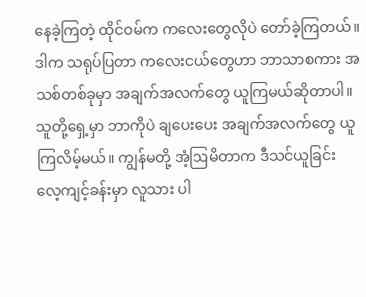နေခဲ့ကြတဲ့ ထိုင်ဝမ်က ကလေးတွေလိုပဲ တော်ခဲ့ကြတယ်။ ဒါက သရုပ်ပြတာ ကလေးငယ်တွေဟာ ဘာသာစကား အသစ်တစ်ခုမှာ အချက်အလက်တွေ ယူကြမယ်ဆိုတာပါ။ သူတို့ရှေ့မှာ ဘာကိုပဲ ချပေးပေး အချက်အလက်တွေ ယူကြလိမ့်မယ်။ ကျွန်မတို့ အံ့ဩမိတာက ဒီသင်ယူခြင်း လေ့ကျင့်ခန်းမှာ လူသား ပါ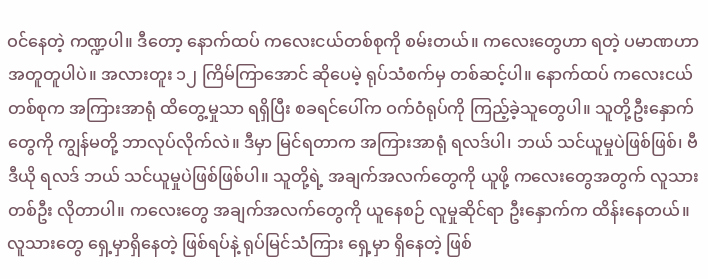ဝင်နေတဲ့ ကဏ္ဍပါ။ ဒီတော့ နောက်ထပ် ကလေးငယ်တစ်စုကို စမ်းတယ်။ ကလေးတွေဟာ ရတဲ့ ပမာဏဟာ အတူတူပါပဲ။ အလားတူး ၁၂ ကြိမ်ကြာအောင် ဆိုပေမဲ့ ရုပ်သံစက်မှ တစ်ဆင့်ပါ။ နောက်ထပ် ကလေးငယ်တစ်စုက အကြားအာရုံ ထိတွေ့မှုသာ ရရှိပြီး စခရင်ပေါ်က ဝက်ဝံရုပ်ကို ကြည့်ခဲ့သူတွေပါ။ သူတို့ဦးနှောက်တွေကို ကျွန်မတို့ ဘာလုပ်လိုက်လဲ။ ဒီမှာ မြင်ရတာက အကြားအာရုံ ရလဒ်ပါ၊ ဘယ် သင်ယူမှုပဲဖြစ်ဖြစ်၊ ဗီဒီယို ရလဒ် ဘယ် သင်ယူမှုပဲဖြစ်ဖြစ်ပါ။ သူတို့ရဲ့ အချက်အလက်တွေကို ယူဖို့ ကလေးတွေအတွက် လူသားတစ်ဦး လိုတာပါ။ ကလေးတွေ အချက်အလက်တွေကို ယူနေစဉ် လူမှုဆိုင်ရာ ဦးနှောက်က ထိန်းနေတယ်။ လူသားတွေ ရှေ့မှာရှိနေတဲ့ ဖြစ်ရပ်နဲ့ ရုပ်မြင်သံကြား ရှေ့မှာ ရှိနေတဲ့ ဖြစ်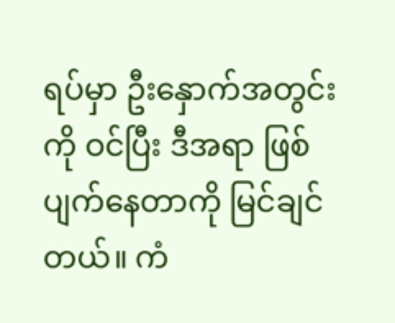ရပ်မှာ ဦးနှောက်အတွင်းကို ဝင်ပြီး ဒီအရာ ဖြစ်ပျက်နေတာကို မြင်ချင်တယ်။ ကံ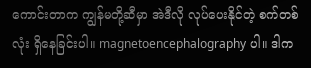ကောင်းတာက ကျွန်မတို့ဆီမှာ အဲဒီလို လုပ်ပေးနိုင်တဲ့ စက်တစ်လုံး ရှိနေခြင်းပါ။ magnetoencephalography ပါ။ ဒါက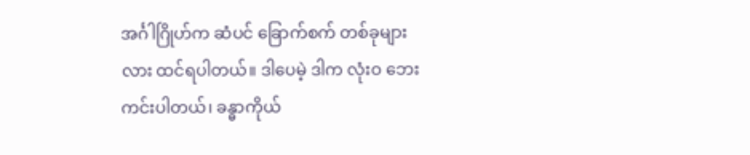အင်္ဂါဂြိုဟ်က ဆံပင် ခြောက်စက် တစ်ခုများလား ထင်ရပါတယ်။ ဒါပေမဲ့ ဒါက လုံးဝ ဘေးကင်းပါတယ်၊ ခန္ဓာကိုယ်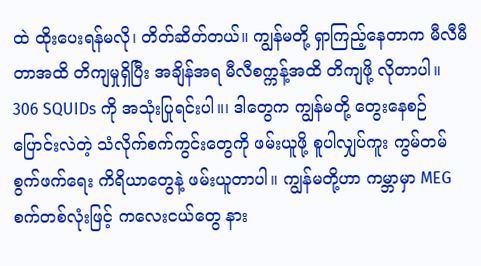ထဲ ထိုးပေးရန်မလို၊ တိတ်ဆိတ်တယ်။ ကျွန်မတို့ ရှာကြည့်နေတာက မီလီမီတာအထိ တိကျမှုရှိပြီး အချိန်အရ မီလီစက္ကန့်အထိ တိကျဖို့ လိုတာပါ။ 306 SQUIDs ကို အသုံးပြုရင်းပါ။၊ ဒါတွေက ကျွန်မတို့ တွေးနေစဉ် ပြောင်းလဲတဲ့ သံလိုက်စက်ကွင်းတွေကို ဖမ်းယူဖို့ စူပါလျှပ်ကူး ကွမ်တမ် စွက်ဖက်ရေး ကိရိယာတွေနဲ့ ဖမ်းယူတာပါ။ ကျွန်မတို့ဟာ ကမ္ဘာမှာ MEG စက်တစ်လုံးဖြင့် ကလေးငယ်တွေ နား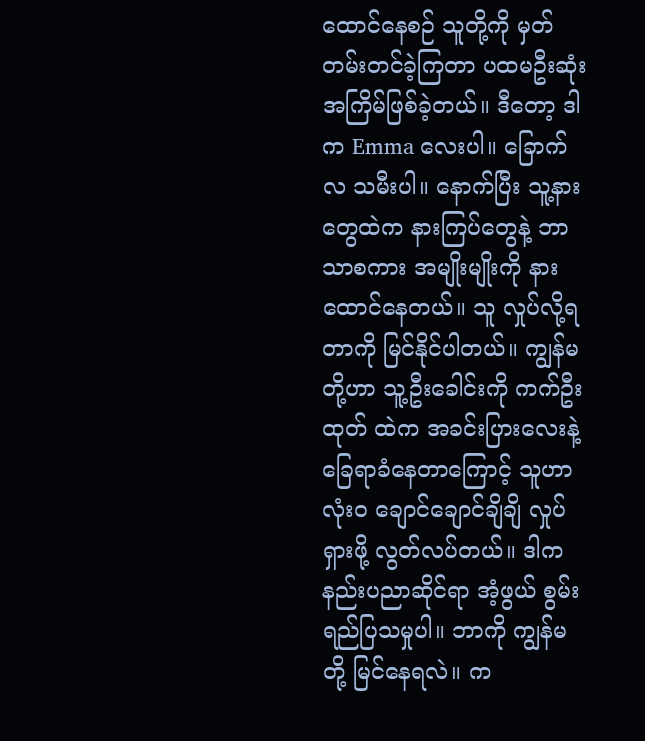ထောင်နေစဉ် သူတို့ကို မှတ်တမ်းတင်ခဲ့ကြတာ ပထမဦးဆုံး အကြိမ်ဖြစ်ခဲ့တယ်။ ဒီတော့ ဒါက Emma လေးပါ။ ခြောက်လ သမီးပါ။ နောက်ပြီး သူ့နားတွေထဲက နားကြပ်တွေနဲ့ ဘာသာစကား အမျိုးမျိုးကို နားထောင်နေတယ်။ သူ လှုပ်လို့ရတာကို မြင်နိုင်ပါတယ်။ ကျွန်မတို့ဟာ သူ့ဦးခေါင်းကို ကက်ဦးထုတ် ထဲက အခင်းပြားလေးနဲ့ ခြေရာခံနေတာကြောင့် သူဟာ လုံးဝ ချောင်ချောင်ချိချိ လှုပ်ရှားဖို့ လွတ်လပ်တယ်။ ဒါက နည်းပညာဆိုင်ရာ အံ့ဖွယ် စွမ်းရည်ပြသမှုပါ။ ဘာကို ကျွန်မတို့ မြင်နေရလဲ။ က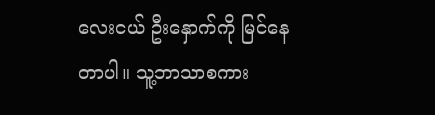လေးငယ် ဦးနှောက်ကို မြင်နေတာပါ။ သူ့ဘာသာစကား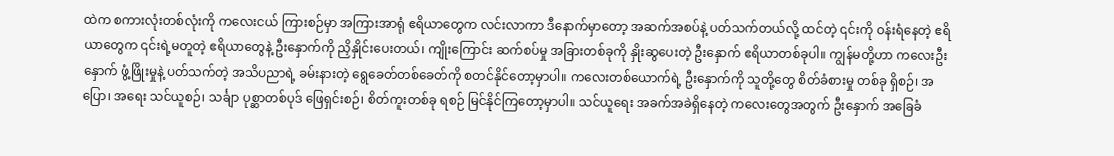ထဲက စကားလုံးတစ်လုံးကို ကလေးငယ် ကြားစဉ်မှာ အကြားအာရုံ ဧရိယာတွေက လင်းလာကာ ဒီနောက်မှာတော့ အဆက်အစပ်နဲ့ ပတ်သက်တယ်လို့ ထင်တဲ့ ၎င်းကို ဝန်းရံနေတဲ့ ဧရိယာတွေက ၎င်းရဲ့မတူတဲ့ ဧရိယာတွေနဲ့ ဦးနှောက်ကို ညှိနှိုင်းပေးတယ်၊ ကျိုးကြောင်း ဆက်စပ်မှု အခြားတစ်ခုကို နှိုးဆွပေးတဲ့ ဦးနှောက် ဧရိယာတစ်ခုပါ။ ကျွန်မတို့ဟာ ကလေးဦးနှောက် ဖွံ့ဖြိုးမှုနဲ့ ပတ်သက်တဲ့ အသိပညာရဲ့ ခမ်းနားတဲ့ ရွေခေတ်တစ်ခေတ်ကို စတင်နိုင်တော့မှာပါ။ ကလေးတစ်ယောက်ရဲ့ ဦးနှောက်ကို သူတို့တွေ စိတ်ခံစားမှု တစ်ခု ရှိစဉ်၊ အပြော၊ အရေး သင်ယူစဉ်၊ သင်္ချာ ပုစ္ဆာတစ်ပုဒ် ဖြေရှင်းစဉ်၊ စိတ်ကူးတစ်ခု ရစဉ် မြင်နိုင်ကြတော့မှာပါ။ သင်ယူရေး အခက်အခဲရှိနေတဲ့ ကလေးတွေအတွက် ဦးနှောက် အခြေခံ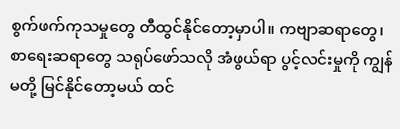စွက်ဖက်ကုသမှုတွေ တီထွင်နိုင်တော့မှာပါ။ ကဗျာဆရာတွေ၊ စာရေးဆရာတွေ သရုပ်ဖော်သလို အံဖွယ်ရာ ပွင့်လင်းမှုကို ကျွန်မတို့ မြင်နိုင်တော့မယ် ထင်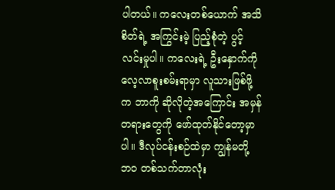ပါတယ်။ ကလေးတစ်ယောက် အသိစိတ်ရဲ့ အကြွင်းမဲ့ ပြည့်စုံတဲ့ ပွင့်လင်းမှုပါ။ ကလေးရဲ့ ဦးနှောက်ကို လေ့လာစူးစမ်းရာမှာ လူသားဖြစ်ဖို့က ဘာကို ဆိုလိုတဲ့အကြောင်း အမှန်တရားတွေကို ဖော်ထုတ်နိုင်တော့မှာပါ။ ဒီလုပ်ငန်းစဉ်ထဲမှာ ကျွန်မတို့ ဘဝ တစ်သက်တာလုံး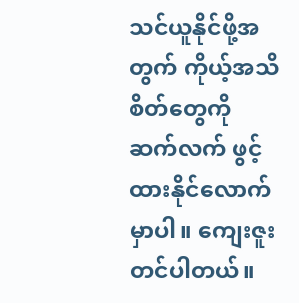သင်ယူနိုင်ဖို့အတွက် ကိုယ့်အသိစိတ်တွေကို ဆက်လက် ဖွင့်ထားနိုင်လောက်မှာပါ။ ကျေးဇူးတင်ပါတယ်။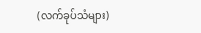(လက်ခုပ်သံများ)